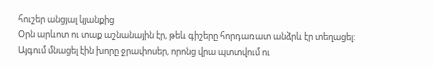հուշեր անցյալ կյանքից
Օրն արևոտ ու տաք աշնանային էր, թեև գիշերը հորդառատ անձրև էր տեղացել: Այգում մնացել էին խորը ջրափոսեր, որոնց վրա պտտվում ու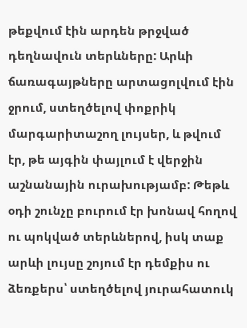թեքվում էին արդեն թրջված դեղնավուն տերևները: Արևի ճառագայթները արտացոլվում էին ջրում, ստեղծելով փոքրիկ մարգարիտաշող լույսեր, և թվում էր, թե այգին փայլում է վերջին աշնանային ուրախությամբ: Թեթև օդի շունչը բուրում էր խոնավ հողով ու պոկված տերևներով, իսկ տաք արևի լույսը շոյում էր դեմքիս ու ձեռքերս՝ ստեղծելով յուրահատուկ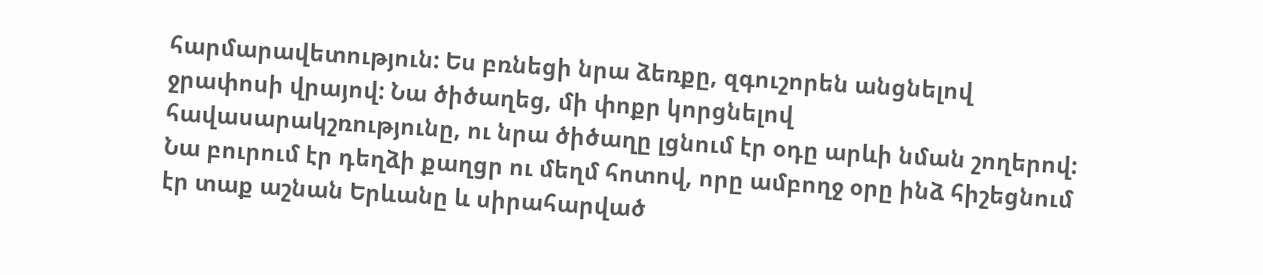հարմարավետություն: Ես բռնեցի նրա ձեռքը, զգուշորեն անցնելով ջրափոսի վրայով: Նա ծիծաղեց, մի փոքր կորցնելով հավասարակշռությունը, ու նրա ծիծաղը լցնում էր օդը արևի նման շողերով: Նա բուրում էր դեղձի քաղցր ու մեղմ հոտով, որը ամբողջ օրը ինձ հիշեցնում էր տաք աշնան Երևանը և սիրահարված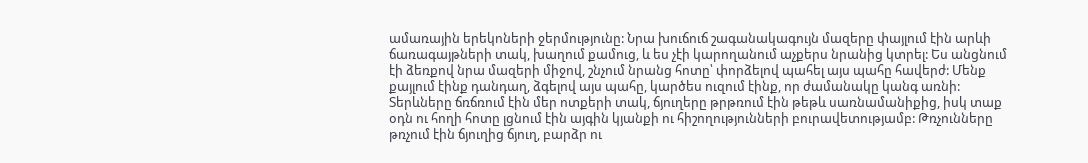ամառային երեկոների ջերմությունը: Նրա խուճուճ շագանակագույն մազերը փայլում էին արևի ճառագայթների տակ, խաղում քամուց, և ես չէի կարողանում աչքերս նրանից կտրել: Ես անցնում էի ձեռքով նրա մազերի միջով, շնչում նրանց հոտը՝ փորձելով պահել այս պահը հավերժ: Մենք քայլում էինք դանդաղ, ձգելով այս պահը, կարծես ուզում էինք, որ ժամանակը կանգ առնի: Տերևները ճռճռում էին մեր ոտքերի տակ, ճյուղերը թրթռում էին թեթև սառնամանիքից, իսկ տաք օդն ու հողի հոտը լցնում էին այգին կյանքի ու հիշողությունների բուրավետությամբ: Թռչունները թռչում էին ճյուղից ճյուղ, բարձր ու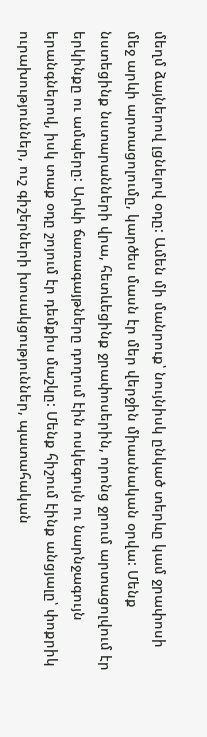մեղմ ձայներով լցնելով օդը: Ամեն մի մանրուք՝ նույնիսկ ընկած տերևը կամ ջրափոսի մեջ արևի արտացոլումը, կարծես մասն էր մեր վերջին միասնական օրվա: Մենք նստեցինք նստարանների վրա, հետևեցինք ջրափոսերին, որոնց ջրում արտացոլվում էր երկինքը ու ամպերը: Արևի ճառագայթները դողում էին ոսկեգույն ու նարնջագույն երանգներով, իսկ տաք օդը շոյում էր դեմքիս մաշկը: Մենք հիշում էինք անցյալը՝ փոքրիկ ուրախություններ, ուշ գիշերների խոսակցություններ, պատահական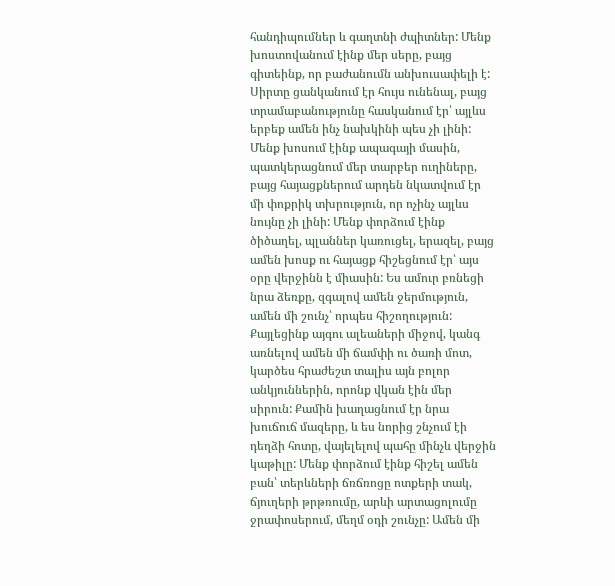հանդիպումներ և գաղտնի ժպիտներ: Մենք խոստովանում էինք մեր սերը, բայց գիտեինք, որ բաժանումն անխուսափելի է: Սիրտը ցանկանում էր հույս ունենալ, բայց տրամաբանությունը հասկանում էր՝ այլևս երբեք ամեն ինչ նախկինի պես չի լինի: Մենք խոսում էինք ապագայի մասին, պատկերացնում մեր տարբեր ուղիները, բայց հայացքներում արդեն նկատվում էր մի փոքրիկ տխրություն, որ ոչինչ այլևս նույնը չի լինի: Մենք փորձում էինք ծիծաղել, պլաններ կառուցել, երազել, բայց ամեն խոսք ու հայացք հիշեցնում էր՝ այս օրը վերջինն է միասին: Ես ամուր բռնեցի նրա ձեռքը, զգալով ամեն ջերմություն, ամեն մի շունչ՝ որպես հիշողություն: Քայլեցինք այգու ալեաների միջով, կանգ առնելով ամեն մի ճամփի ու ծառի մոտ, կարծես հրաժեշտ տալիս այն բոլոր անկյուններին, որոնք վկան էին մեր սիրուն: Քամին խաղացնում էր նրա խուճուճ մազերը, և ես նորից շնչում էի դեղձի հոտը, վայելելով պահը մինչև վերջին կաթիլը: Մենք փորձում էինք հիշել ամեն բան՝ տերևների ճռճռոցը ոտքերի տակ, ճյուղերի թրթռումը, արևի արտացոլումը ջրափոսերում, մեղմ օդի շունչը: Ամեն մի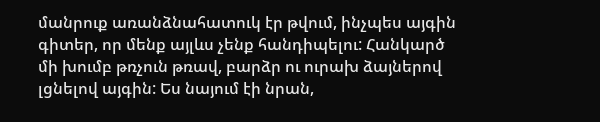մանրուք առանձնահատուկ էր թվում, ինչպես այգին գիտեր, որ մենք այլևս չենք հանդիպելու: Հանկարծ մի խումբ թռչուն թռավ, բարձր ու ուրախ ձայներով լցնելով այգին: Ես նայում էի նրան,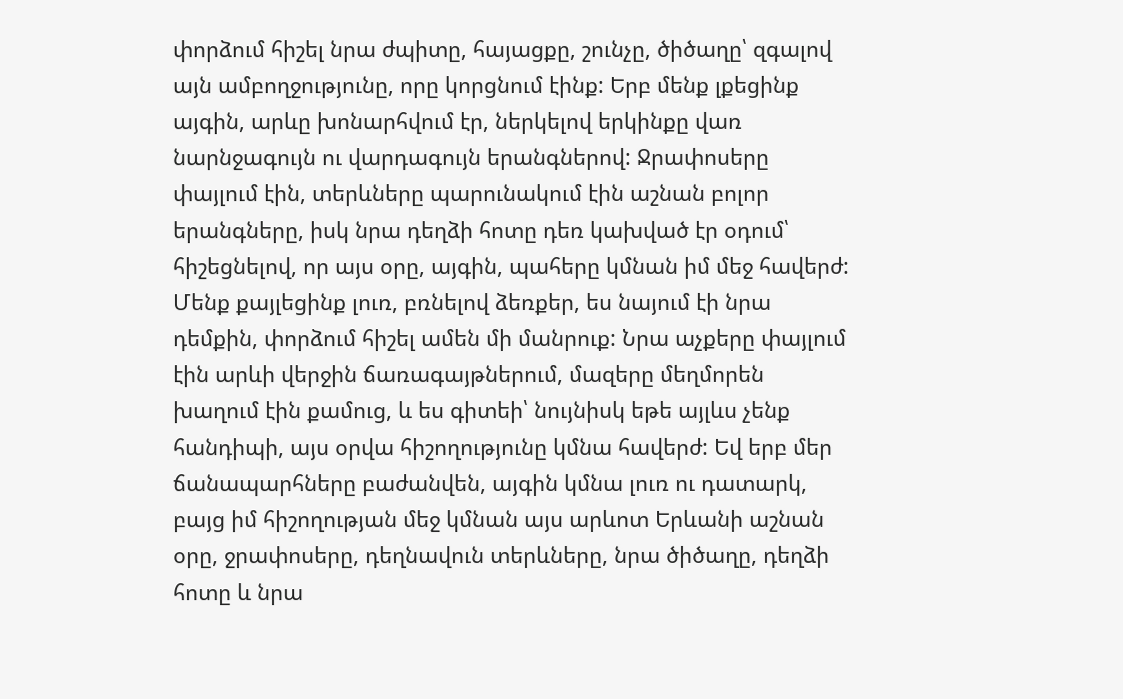փորձում հիշել նրա ժպիտը, հայացքը, շունչը, ծիծաղը՝ զգալով այն ամբողջությունը, որը կորցնում էինք: Երբ մենք լքեցինք այգին, արևը խոնարհվում էր, ներկելով երկինքը վառ նարնջագույն ու վարդագույն երանգներով: Ջրափոսերը փայլում էին, տերևները պարունակում էին աշնան բոլոր երանգները, իսկ նրա դեղձի հոտը դեռ կախված էր օդում՝ հիշեցնելով, որ այս օրը, այգին, պահերը կմնան իմ մեջ հավերժ: Մենք քայլեցինք լուռ, բռնելով ձեռքեր, ես նայում էի նրա դեմքին, փորձում հիշել ամեն մի մանրուք: Նրա աչքերը փայլում էին արևի վերջին ճառագայթներում, մազերը մեղմորեն խաղում էին քամուց, և ես գիտեի՝ նույնիսկ եթե այլևս չենք հանդիպի, այս օրվա հիշողությունը կմնա հավերժ: Եվ երբ մեր ճանապարհները բաժանվեն, այգին կմնա լուռ ու դատարկ, բայց իմ հիշողության մեջ կմնան այս արևոտ Երևանի աշնան օրը, ջրափոսերը, դեղնավուն տերևները, նրա ծիծաղը, դեղձի հոտը և նրա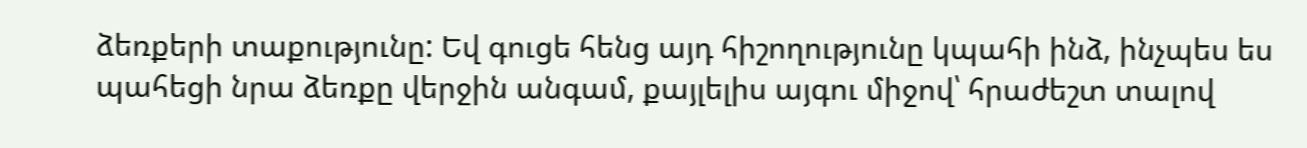ձեռքերի տաքությունը: Եվ գուցե հենց այդ հիշողությունը կպահի ինձ, ինչպես ես պահեցի նրա ձեռքը վերջին անգամ, քայլելիս այգու միջով՝ հրաժեշտ տալով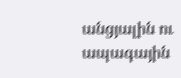անցյալին ու ապագային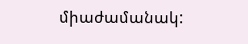միաժամանակ: